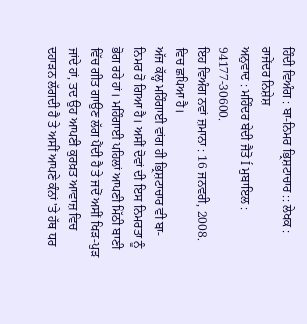ਹਿੰਦੀ ਵਿਅੰਗ : ਬਾ-ਨਿਮਰ ਭ੍ਰਿਸ਼ਟਾਚਾਰ :: ਲੇਖਕ : ਰਾਜੇਂਦਰ ਨਿਸ਼ੇਸ਼
ਅਨੁਵਾਦ : ਮਹਿੰਦਰ ਬੇਦੀ ਜੈਤੋ Í ਮੁਬਾਇਲ : 94177-30600.
ਇਹ ਵਿਅੰਗ ਨਵਾਂ ਜ਼ਮਾਨਾ : 16 ਜਨਵਰੀ, 2008. ਵਿਚ ਛਪਿਆ ਹੈ।
ਅੱਜ ਕੱਲ੍ਹ ਮਹਿੰਗਾਈ ਵਾਂਗ ਹੀ ਭ੍ਰਿਸ਼ਟਾਚਾਰ ਵੀ ਬਾ-ਨਿਮਰ ਹੋ ਗਿਆ ਹੈ। ਅਸੀਂ ਦੋਵਾਂ ਦੀ ਇਸ ਨਿਮਰਤਾ ਨੂੰ ਭੋਗ ਰਹੇ ਹਾਂ। ਮਹਿੰਗਾਈ ਪਹਿਲਾਂ ਆਪਣੀ ਮਿੱਠੀ ਬਾਣੀ ਵਿੱਚ ਗੀਤ ਗਾਉਣ ਲੱਗ ਪੈਂਦੀ ਹੈ ਤੇ ਜਦੋਂ ਅਸੀਂ ਖਿੜ-ਪੁੜ ਜਾਂਦੇ ਹਾਂ, ਤਦ ਉਹ ਆਪਣੀ ਕੁਰਖ਼ਤ ਆਵਾਜ਼ ਵਿਚ ਦਹਾੜਨ ਲੱਗਦੀ ਹੈ ਤੇ ਅਸੀਂ ਆਪਣੇ ਕੰਨਾਂ 'ਤੇ ਹੱਥ ਧਰ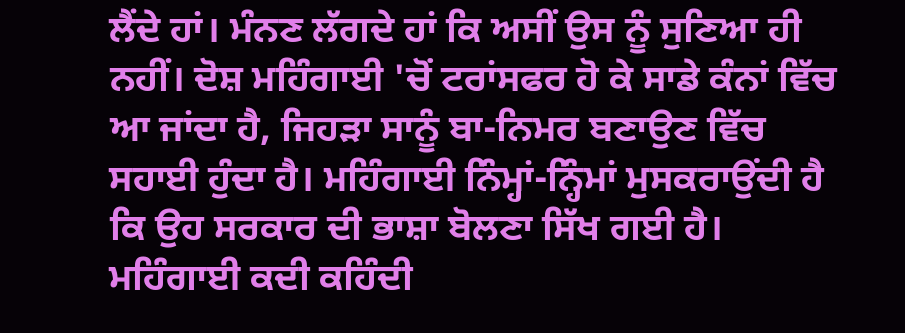ਲੈਂਦੇ ਹਾਂ। ਮੰਨਣ ਲੱਗਦੇ ਹਾਂ ਕਿ ਅਸੀਂ ਉਸ ਨੂੰ ਸੁਣਿਆ ਹੀ ਨਹੀਂ। ਦੋਸ਼ ਮਹਿੰਗਾਈ 'ਚੋਂ ਟਰਾਂਸਫਰ ਹੋ ਕੇ ਸਾਡੇ ਕੰਨਾਂ ਵਿੱਚ ਆ ਜਾਂਦਾ ਹੈ, ਜਿਹੜਾ ਸਾਨੂੰ ਬਾ-ਨਿਮਰ ਬਣਾਉਣ ਵਿੱਚ ਸਹਾਈ ਹੁੰਦਾ ਹੈ। ਮਹਿੰਗਾਈ ਨਿੰਮ੍ਹਾਂ-ਨ੍ਹਿੰਮਾਂ ਮੁਸਕਰਾਉਂਦੀ ਹੈ ਕਿ ਉਹ ਸਰਕਾਰ ਦੀ ਭਾਸ਼ਾ ਬੋਲਣਾ ਸਿੱਖ ਗਈ ਹੈ। ਮਹਿੰਗਾਈ ਕਦੀ ਕਹਿੰਦੀ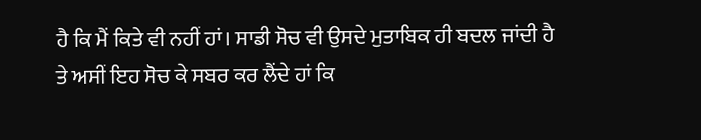ਹੈ ਕਿ ਮੈਂ ਕਿਤੇ ਵੀ ਨਹੀਂ ਹਾਂ। ਸਾਡੀ ਸੋਚ ਵੀ ਉਸਦੇ ਮੁਤਾਬਿਕ ਹੀ ਬਦਲ ਜਾਂਦੀ ਹੈ ਤੇ ਅਸੀਂ ਇਹ ਸੋਚ ਕੇ ਸਬਰ ਕਰ ਲੈਂਦੇ ਹਾਂ ਕਿ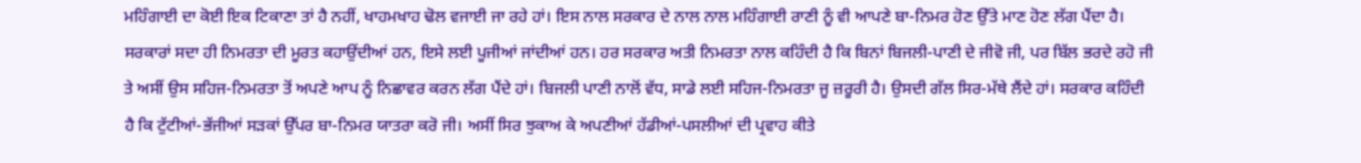ਮਹਿੰਗਾਈ ਦਾ ਕੋਈ ਇਕ ਟਿਕਾਣਾ ਤਾਂ ਹੈ ਨਹੀਂ, ਖਾਹਮਖਾਹ ਢੋਲ ਵਜਾਈ ਜਾ ਰਹੇ ਹਾਂ। ਇਸ ਨਾਲ ਸਰਕਾਰ ਦੇ ਨਾਲ ਨਾਲ ਮਹਿੰਗਾਈ ਰਾਣੀ ਨੂੰ ਵੀ ਆਪਣੇ ਬਾ-ਨਿਮਰ ਹੋਣ ਉੱਤੇ ਮਾਣ ਹੋਣ ਲੱਗ ਪੈਂਦਾ ਹੈ।
ਸਰਕਾਰਾਂ ਸਦਾ ਹੀ ਨਿਮਰਤਾ ਦੀ ਮੂਰਤ ਕਹਾਉਂਦੀਆਂ ਹਨ, ਇਸੇ ਲਈ ਪੂਜੀਆਂ ਜਾਂਦੀਆਂ ਹਨ। ਹਰ ਸਰਕਾਰ ਅਤੀ ਨਿਮਰਤਾ ਨਾਲ ਕਹਿੰਦੀ ਹੈ ਕਿ ਬਿਨਾਂ ਬਿਜਲੀ-ਪਾਣੀ ਦੇ ਜੀਵੋ ਜੀ, ਪਰ ਬਿੱਲ ਭਰਦੇ ਰਹੋ ਜੀ ਤੇ ਅਸੀਂ ਉਸ ਸਹਿਜ-ਨਿਮਰਤਾ ਤੋਂ ਅਪਣੇ ਆਪ ਨੂੰ ਨਿਛਾਵਰ ਕਰਨ ਲੱਗ ਪੈਂਦੇ ਹਾਂ। ਬਿਜਲੀ ਪਾਣੀ ਨਾਲੋਂ ਵੱਧ, ਸਾਡੇ ਲਈ ਸਹਿਜ-ਨਿਮਰਤਾ ਜੂ ਜ਼ਰੂਰੀ ਹੈ। ਉਸਦੀ ਗੱਲ ਸਿਰ-ਮੱਥੇ ਲੈਂਦੇ ਹਾਂ। ਸਰਕਾਰ ਕਹਿੰਦੀ ਹੈ ਕਿ ਟੁੱਟੀਆਂ-ਭੱਜੀਆਂ ਸੜਕਾਂ ਉੱਪਰ ਬਾ-ਨਿਮਰ ਯਾਤਰਾ ਕਰੋ ਜੀ। ਅਸੀਂ ਸਿਰ ਝੁਕਾਅ ਕੇ ਅਪਣੀਆਂ ਹੱਡੀਆਂ-ਪਸਲੀਆਂ ਦੀ ਪ੍ਰਵਾਹ ਕੀਤੇ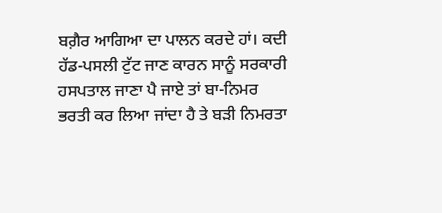ਬਗ਼ੈਰ ਆਗਿਆ ਦਾ ਪਾਲਨ ਕਰਦੇ ਹਾਂ। ਕਦੀ ਹੱਡ-ਪਸਲੀ ਟੁੱਟ ਜਾਣ ਕਾਰਨ ਸਾਨੂੰ ਸਰਕਾਰੀ ਹਸਪਤਾਲ ਜਾਣਾ ਪੈ ਜਾਏ ਤਾਂ ਬਾ-ਨਿਮਰ ਭਰਤੀ ਕਰ ਲਿਆ ਜਾਂਦਾ ਹੈ ਤੇ ਬੜੀ ਨਿਮਰਤਾ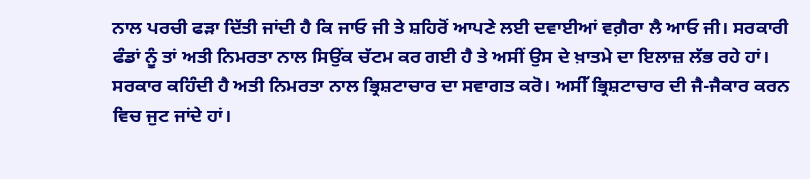ਨਾਲ ਪਰਚੀ ਫੜਾ ਦਿੱਤੀ ਜਾਂਦੀ ਹੈ ਕਿ ਜਾਓ ਜੀ ਤੇ ਸ਼ਹਿਰੋਂ ਆਪਣੇ ਲਈ ਦਵਾਈਆਂ ਵਗ਼ੈਰਾ ਲੈ ਆਓ ਜੀ। ਸਰਕਾਰੀ ਫੰਡਾਂ ਨੂੰ ਤਾਂ ਅਤੀ ਨਿਮਰਤਾ ਨਾਲ ਸਿਉਂਕ ਚੱਟਮ ਕਰ ਗਈ ਹੈ ਤੇ ਅਸੀਂ ਉਸ ਦੇ ਖ਼ਾਤਮੇ ਦਾ ਇਲਾਜ਼ ਲੱਭ ਰਹੇ ਹਾਂ।
ਸਰਕਾਰ ਕਹਿੰਦੀ ਹੈ ਅਤੀ ਨਿਮਰਤਾ ਨਾਲ ਭ੍ਰਿਸ਼ਟਾਚਾਰ ਦਾ ਸਵਾਗਤ ਕਰੋ। ਅਸੀੱ ਭ੍ਰਿਸ਼ਟਾਚਾਰ ਦੀ ਜੈ-ਜੈਕਾਰ ਕਰਨ ਵਿਚ ਜੁਟ ਜਾਂਦੇ ਹਾਂ।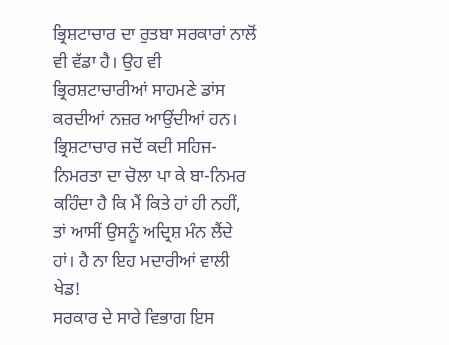ਭ੍ਰਿਸ਼ਟਾਚਾਰ ਦਾ ਰੁਤਬਾ ਸਰਕਾਰਾਂ ਨਾਲੋਂ ਵੀ ਵੱਡਾ ਹੈ। ਉਹ ਵੀ ਭ੍ਰਿਰਸ਼ਟਾਚਾਰੀਆਂ ਸਾਹਮਣੇ ਡਾਂਸ ਕਰਦੀਆਂ ਨਜ਼ਰ ਆਉਂਦੀਆਂ ਹਨ। ਭ੍ਰਿਸ਼ਟਾਚਾਰ ਜਦੋਂ ਕਦੀ ਸਹਿਜ-ਨਿਮਰਤਾ ਦਾ ਚੋਲਾ ਪਾ ਕੇ ਬਾ-ਨਿਮਰ ਕਹਿੰਦਾ ਹੈ ਕਿ ਮੈਂ ਕਿਤੇ ਹਾਂ ਹੀ ਨਹੀਂ, ਤਾਂ ਆਸੀਂ ਉਸਨੂੰ ਅਦ੍ਰਿਸ਼ ਮੰਨ ਲੈਂਦੇ ਹਾਂ। ਹੈ ਨਾ ਇਹ ਮਦਾਰੀਆਂ ਵਾਲੀ ਖੇਡ!
ਸਰਕਾਰ ਦੇ ਸਾਰੇ ਵਿਭਾਗ ਇਸ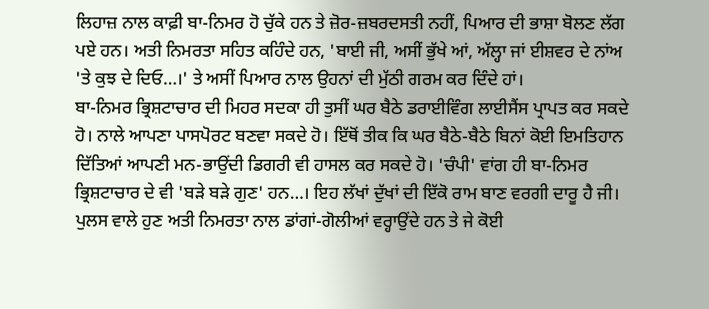ਲਿਹਾਜ਼ ਨਾਲ ਕਾਫ਼ੀ ਬਾ-ਨਿਮਰ ਹੋ ਚੁੱਕੇ ਹਨ ਤੇ ਜ਼ੋਰ-ਜ਼ਬਰਦਸਤੀ ਨਹੀਂ, ਪਿਆਰ ਦੀ ਭਾਸ਼ਾ ਬੋਲਣ ਲੱਗ ਪਏ ਹਨ। ਅਤੀ ਨਿਮਰਤਾ ਸਹਿਤ ਕਹਿੰਦੇ ਹਨ, 'ਬਾਈ ਜੀ, ਅਸੀਂ ਭੁੱਖੇ ਆਂ, ਅੱਲ੍ਹਾ ਜਾਂ ਈਸ਼ਵਰ ਦੇ ਨਾਂਅ 'ਤੇ ਕੁਝ ਦੇ ਦਿਓ…।' ਤੇ ਅਸੀਂ ਪਿਆਰ ਨਾਲ ਉਹਨਾਂ ਦੀ ਮੁੱਠੀ ਗਰਮ ਕਰ ਦਿੰਦੇ ਹਾਂ।
ਬਾ-ਨਿਮਰ ਭ੍ਰਿਸ਼ਟਾਚਾਰ ਦੀ ਮਿਹਰ ਸਦਕਾ ਹੀ ਤੁਸੀਂ ਘਰ ਬੈਠੇ ਡਰਾਈਵਿੰਗ ਲਾਈਸੈਂਸ ਪ੍ਰਾਪਤ ਕਰ ਸਕਦੇ ਹੋ। ਨਾਲੇ ਆਪਣਾ ਪਾਸਪੋਰਟ ਬਣਵਾ ਸਕਦੇ ਹੋ। ਇੱਥੋਂ ਤੀਕ ਕਿ ਘਰ ਬੈਠੇ-ਬੈਠੇ ਬਿਨਾਂ ਕੋਈ ਇਮਤਿਹਾਨ ਦਿੱਤਿਆਂ ਆਪਣੀ ਮਨ-ਭਾਉਂਦੀ ਡਿਗਰੀ ਵੀ ਹਾਸਲ ਕਰ ਸਕਦੇ ਹੋ। 'ਚੰਪੀ' ਵਾਂਗ ਹੀ ਬਾ-ਨਿਮਰ ਭ੍ਰਿਸ਼ਟਾਚਾਰ ਦੇ ਵੀ 'ਬੜੇ ਬੜੇ ਗੁਣ' ਹਨ…। ਇਹ ਲੱਖਾਂ ਦੁੱਖਾਂ ਦੀ ਇੱਕੋ ਰਾਮ ਬਾਣ ਵਰਗੀ ਦਾਰੂ ਹੈ ਜੀ।
ਪੁਲਸ ਵਾਲੇ ਹੁਣ ਅਤੀ ਨਿਮਰਤਾ ਨਾਲ ਡਾਂਗਾਂ-ਗੋਲੀਆਂ ਵਰ੍ਹਾਉਂਦੇ ਹਨ ਤੇ ਜੇ ਕੋਈ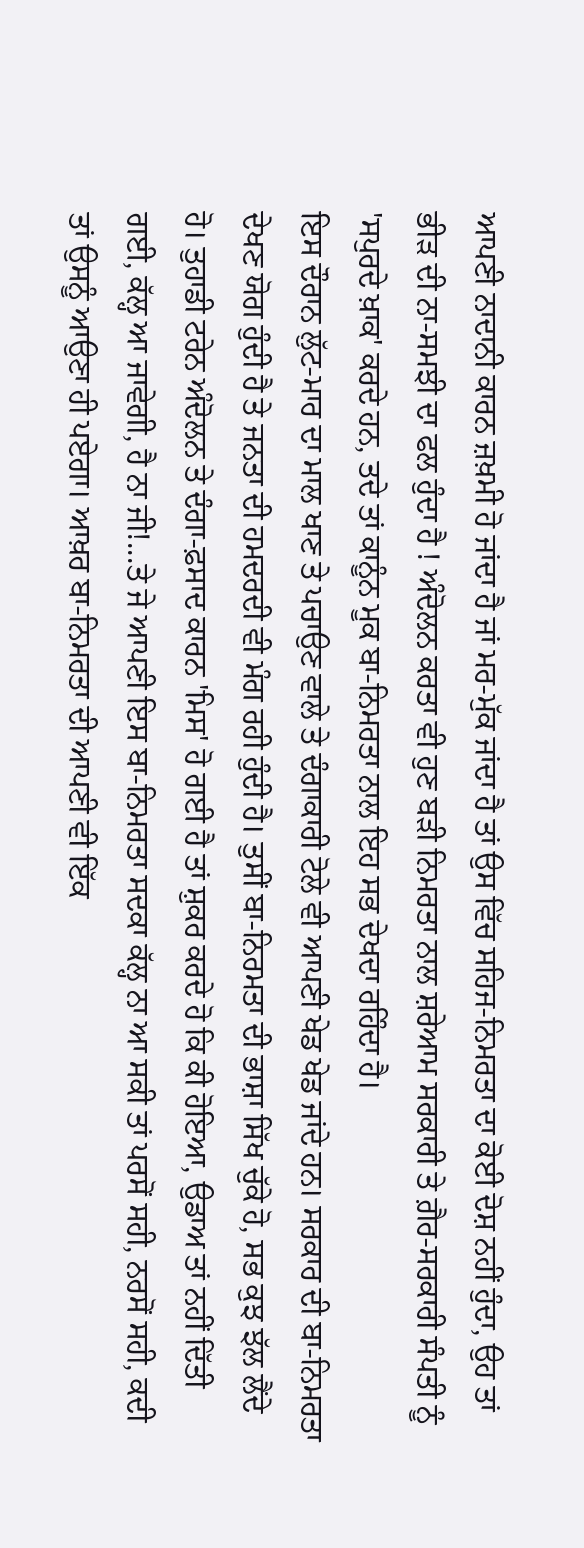ਆਪਣੀ ਨਾਦਾਨੀ ਕਾਰਨ ਜ਼ਖ਼ਮੀ ਹੋ ਜਾਂਦਾ ਹੈ ਜਾਂ ਮਰ-ਮੁੱਕ ਜਾਂਦਾ ਹੈ ਤਾਂ ਉਸ ਵਿੱਚ ਸਹਿਜ-ਨਿਮਰਤਾ ਦਾ ਕੋਈ ਦੋਸ਼ ਨਹੀਂ ਹੁੰਦਾ, ਉਹ ਤਾਂ ਭੀੜ ਦੀ ਨਾ-ਸਮਝੀ ਦਾ ਫਲ ਹੁੰਦਾ ਹੈ ! ਅੰਦੋਲਨ ਕਰਤਾ ਵੀ ਹੁਣ ਬੜੀ ਨਿਮਰਤਾ ਨਾਲ ਸ਼ਰੇਆਮ ਸਰਕਾਰੀ ਤੇ ਗ਼ੈਰ-ਸਰਕਾਰੀ ਸੰਪਤੀ ਨੂੰ 'ਸਪੁਰਦੇ ਖ਼ਾਕ' ਕਰਦੇ ਹਨ, ਤਦੇ ਤਾਂ ਕਾਨੂੰਨ ਮੂਕ ਬਾ-ਨਿਮਰਤਾ ਨਾਲ ਇਹ ਸਭ ਦੇਖਦਾ ਰਹਿੰਦਾ ਹੈ।
ਇਸ ਦੌਰਾਨ ਲੁੱਟ-ਮਾਰ ਦਾ ਮਾਲ ਖਾਣ ਤੇ ਪਚਾਉਣ ਵਾਲੇ ਤੇ ਦੰਗਾਕਾਰੀ ਟੋਲੇ ਵੀ ਆਪਣੀ ਖੇਡ ਖੇਡ ਜਾਂਦੇ ਹਨ। ਸਰਕਾਰ ਦੀ ਬਾ-ਨਿਮਰਤਾ ਦੇਖਣ ਯੋਗ ਹੁੰਦੀ ਹੈ ਤੇ ਜਨਤਾ ਦੀ ਹਮਦਰਦੀ ਵੀ ਮੰਗ ਰਹੀ ਹੁੰਦੀ ਹੈ। ਤੁਸੀਂ ਬਾ-ਨਿਰਮਤਾ ਦੀ ਭਾਸ਼ਾ ਸਿੱਖ ਚੁੱਕੇ ਹੋ, ਸਭ ਕੁਝ ਝੱਲ ਲੈਂਦੇ ਹੋ। ਤੁਹਾਡੀ ਟਰੇਨ ਅੰਦੋਲਨ ਤੇ ਦੰਗਾ-ਫ਼ਸਾਦ ਕਾਰਨ 'ਮਿਸ' ਹੋ ਗਈ ਹੈ ਤਾਂ ਸ਼ੁਕਰ ਕਰਦੇ ਹੋ ਕਿ ਕੀ ਹੋਇਆ, ਉਡਾਅ ਤਾਂ ਨਹੀਂ ਦਿੱਤੀ ਗਈ, ਕੱਲ੍ਹ ਆ ਜਾਵੇਗੀ, ਹੈ ਨਾ ਜੀ!...ਤੇ ਜੇ ਆਪਣੀ ਇਸ ਬਾ-ਨਿਮਰਤਾ ਸਦਕਾ ਕੱਲ੍ਹ ਨਾ ਆ ਸਕੀ ਤਾਂ ਪਰਸੋਂ ਸਹੀ, ਨਰਸੋਂ ਸਹੀ, ਕਦੀ ਤਾਂ ਉਸਨੂੰ ਆਉਣਾ ਹੀ ਪਏਗਾ। ਆਖ਼ਰ ਬਾ-ਨਿਮਰਤਾ ਦੀ ਆਪਣੀ ਵੀ ਇੱਕ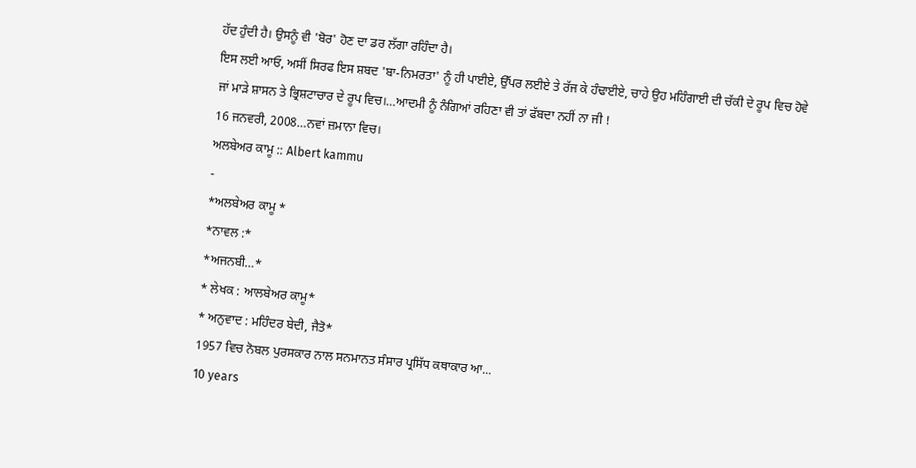ਹੱਦ ਹੁੰਦੀ ਹੈ। ਉਸਨੂੰ ਵੀ 'ਬੋਰ' ਹੋਣ ਦਾ ਡਰ ਲੱਗਾ ਰਹਿੰਦਾ ਹੈ।
ਇਸ ਲਈ ਆਓ, ਅਸੀਂ ਸਿਰਫ ਇਸ ਸ਼ਬਦ 'ਬਾ-ਨਿਮਰਤਾ' ਨੂੰ ਹੀ ਪਾਈਏ, ਉੱਪਰ ਲਈਏ ਤੇ ਰੱਜ ਕੇ ਹੰਢਾਈਏ, ਚਾਹੇ ਉਹ ਮਹਿੰਗਾਈ ਦੀ ਚੱਕੀ ਦੇ ਰੂਪ ਵਿਚ ਹੋਵੇ ਜਾਂ ਮਾੜੇ ਸ਼ਾਸਨ ਤੇ ਭ੍ਰਿਸ਼ਟਾਚਾਰ ਦੇ ਰੂਪ ਵਿਚ।…ਆਦਮੀ ਨੂੰ ਨੰਗਿਆਂ ਰਹਿਣਾ ਵੀ ਤਾਂ ਫੱਬਦਾ ਨਹੀਂ ਨਾ ਜੀ !
16 ਜਨਵਰੀ, 2008…ਨਵਾਂ ਜ਼ਮਾਨਾ ਵਿਚ।
ਅਲਬੇਅਰ ਕਾਮੂ :: Albert kammu
-
*ਅਲਬੇਅਰ ਕਾਮੂ *
*ਨਾਵਲ :*
*ਅਜਨਬੀ…*
* ਲੇਖਕ : ਆਲਬੇਅਰ ਕਾਮੂ*
* ਅਨੁਵਾਦ : ਮਹਿੰਦਰ ਬੇਦੀ, ਜੈਤੋ*
1957 ਵਿਚ ਨੋਬਲ ਪੁਰਸਕਾਰ ਨਾਲ ਸਨਮਾਨਤ ਸੰਸਾਰ ਪ੍ਰਸਿੱਧ ਕਥਾਕਾਰ ਆ...
10 years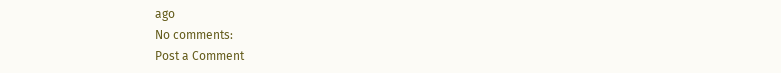ago
No comments:
Post a Comment